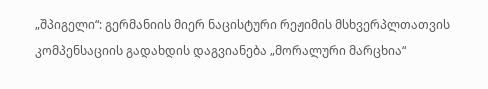„შპიგელი“: გერმანიის მიერ ნაცისტური რეჟიმის მსხვერპლთათვის კომპენსაციის გადახდის დაგვიანება „მორალური მარცხია“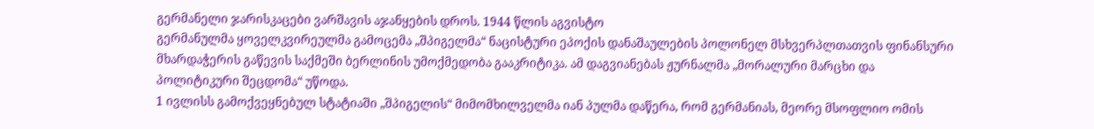გერმანელი ჯარისკაცები ვარშავის აჯანყების დროს. 1944 წლის აგვისტო
გერმანულმა ყოველკვირეულმა გამოცემა „შპიგელმა“ ნაცისტური ეპოქის დანაშაულების პოლონელ მსხვერპლთათვის ფინანსური მხარდაჭერის გაწევის საქმეში ბერლინის უმოქმედობა გააკრიტიკა. ამ დაგვიანებას ჟურნალმა „მორალური მარცხი და პოლიტიკური შეცდომა“ უწოდა.
1 ივლისს გამოქვეყნებულ სტატიაში „შპიგელის“ მიმომხილველმა იან პულმა დაწერა, რომ გერმანიას, მეორე მსოფლიო ომის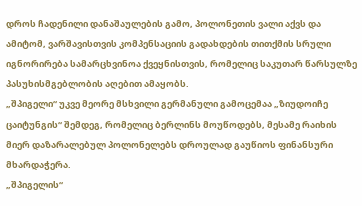დროს ჩადენილი დანაშაულების გამო, პოლონეთის ვალი აქვს და ამიტომ, ვარშავისთვის კომპენსაციის გადახდების თითქმის სრული იგნორირება სამარცხვინოა ქვეყნისთვის, რომელიც საკუთარ წარსულზე პასუხისმგებლობის აღებით ამაყობს.
„შპიგელი“ უკვე მეორე მსხვილი გერმანული გამოცემაა „ზიუდოიჩე ცაიტუნგის“ შემდეგ, რომელიც ბერლინს მოუწოდებს, მესამე რაიხის მიერ დაზარალებულ პოლონელებს დროულად გაუწიოს ფინანსური მხარდაჭერა.
„შპიგელის“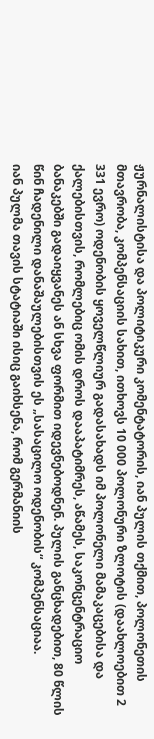ჟურნალისტისა და პოლიტიკური კომენტატორის, იან პულის თქმით, პოლონეთის მთავრობა, კომპენსაციის სახით, ითხოვს 10 000 პოლონური ზლოტის (დაახლოებით 2 331 ევრო) ოდენობის ყოველწლიურ გადასახადს იმ პოლონელი მამაკაცებისა და ქალებისთვის, რომლებიც ომის დროს დააპატიმრეს, აწამეს, საკონცენტრაციო ბანაკებში გადაიყვანეს ან სხვა ფორმით იდევნებოდნენ. პულის განცხადებით, 80 წლის წინ ჩადენილი დანაშაულებისთვის ეს „სასაცილო ოდენობის“ კომპენსაციაა.
იან პულმა თავის სტატიაში ისიც გაიხსენა, რომ გერმანიის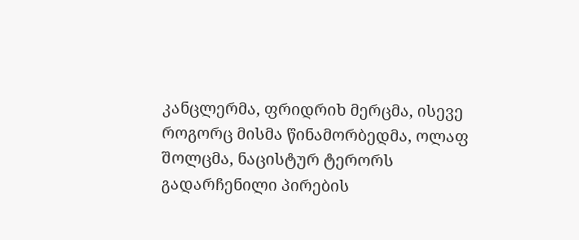კანცლერმა, ფრიდრიხ მერცმა, ისევე როგორც მისმა წინამორბედმა, ოლაფ შოლცმა, ნაცისტურ ტერორს გადარჩენილი პირების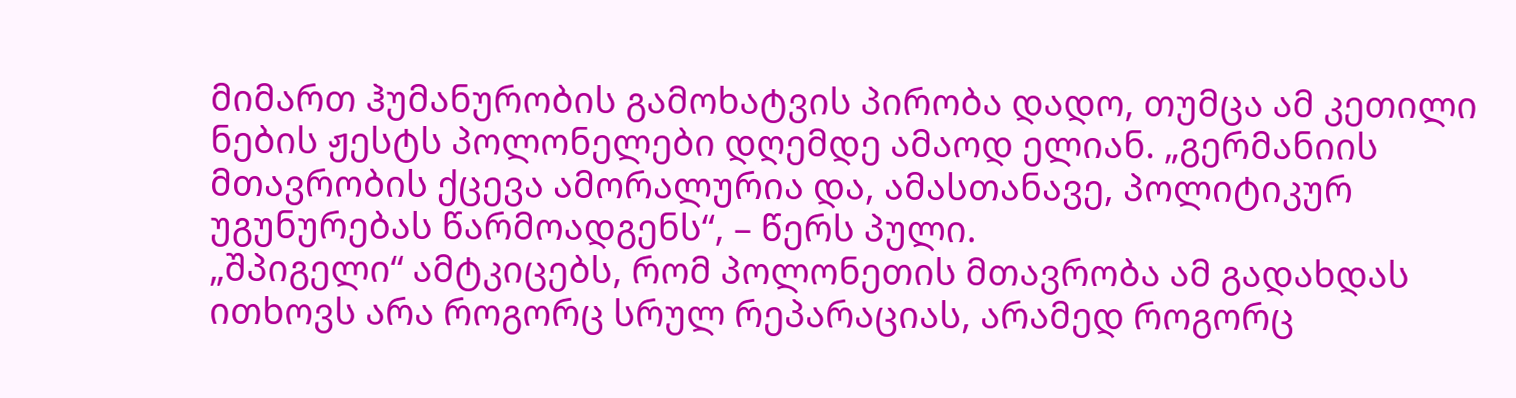მიმართ ჰუმანურობის გამოხატვის პირობა დადო, თუმცა ამ კეთილი ნების ჟესტს პოლონელები დღემდე ამაოდ ელიან. „გერმანიის მთავრობის ქცევა ამორალურია და, ამასთანავე, პოლიტიკურ უგუნურებას წარმოადგენს“, – წერს პული.
„შპიგელი“ ამტკიცებს, რომ პოლონეთის მთავრობა ამ გადახდას ითხოვს არა როგორც სრულ რეპარაციას, არამედ როგორც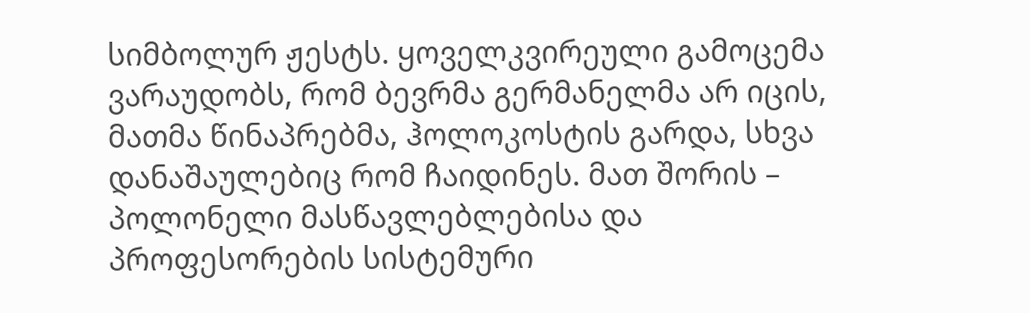სიმბოლურ ჟესტს. ყოველკვირეული გამოცემა ვარაუდობს, რომ ბევრმა გერმანელმა არ იცის, მათმა წინაპრებმა, ჰოლოკოსტის გარდა, სხვა დანაშაულებიც რომ ჩაიდინეს. მათ შორის – პოლონელი მასწავლებლებისა და პროფესორების სისტემური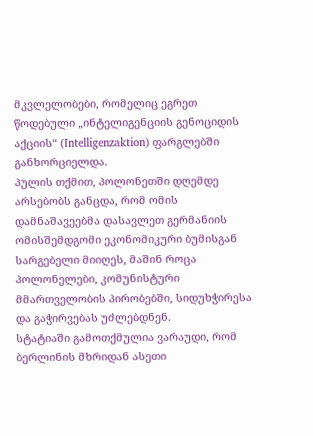მკვლელობები, რომელიც ეგრეთ წოდებული „ინტელიგენციის გენოციდის აქციის“ (Intelligenzaktion) ფარგლებში განხორციელდა.
პულის თქმით, პოლონეთში დღემდე არსებობს განცდა, რომ ომის დამნაშავეებმა დასავლეთ გერმანიის ომისშემდგომი ეკონომიკური ბუმისგან სარგებელი მიიღეს, მაშინ როცა პოლონელები, კომუნისტური მმართველობის პირობებში, სიდუხჭირესა და გაჭირვებას უძლებდნენ.
სტატიაში გამოთქმულია ვარაუდი, რომ ბერლინის მხრიდან ასეთი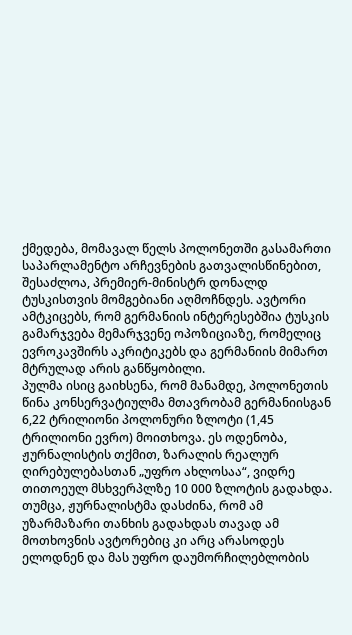ქმედება, მომავალ წელს პოლონეთში გასამართი საპარლამენტო არჩევნების გათვალისწინებით, შესაძლოა, პრემიერ-მინისტრ დონალდ ტუსკისთვის მომგებიანი აღმოჩნდეს. ავტორი ამტკიცებს, რომ გერმანიის ინტერესებშია ტუსკის გამარჯვება მემარჯვენე ოპოზიციაზე, რომელიც ევროკავშირს აკრიტიკებს და გერმანიის მიმართ მტრულად არის განწყობილი.
პულმა ისიც გაიხსენა, რომ მანამდე, პოლონეთის წინა კონსერვატიულმა მთავრობამ გერმანიისგან 6,22 ტრილიონი პოლონური ზლოტი (1,45 ტრილიონი ევრო) მოითხოვა. ეს ოდენობა, ჟურნალისტის თქმით, ზარალის რეალურ ღირებულებასთან „უფრო ახლოსაა“, ვიდრე თითოეულ მსხვერპლზე 10 000 ზლოტის გადახდა. თუმცა, ჟურნალისტმა დასძინა, რომ ამ უზარმაზარი თანხის გადახდას თავად ამ მოთხოვნის ავტორებიც კი არც არასოდეს ელოდნენ და მას უფრო დაუმორჩილებლობის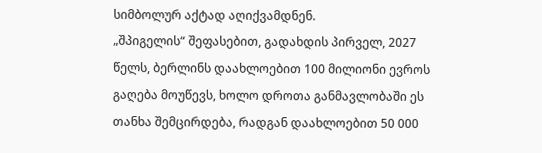სიმბოლურ აქტად აღიქვამდნენ.
„შპიგელის“ შეფასებით, გადახდის პირველ, 2027 წელს, ბერლინს დაახლოებით 100 მილიონი ევროს გაღება მოუწევს, ხოლო დროთა განმავლობაში ეს თანხა შემცირდება, რადგან დაახლოებით 50 000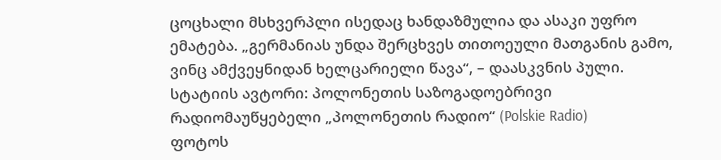ცოცხალი მსხვერპლი ისედაც ხანდაზმულია და ასაკი უფრო ემატება. „გერმანიას უნდა შერცხვეს თითოეული მათგანის გამო, ვინც ამქვეყნიდან ხელცარიელი წავა“, – დაასკვნის პული.
სტატიის ავტორი: პოლონეთის საზოგადოებრივი რადიომაუწყებელი „პოლონეთის რადიო“ (Polskie Radio)
ფოტოს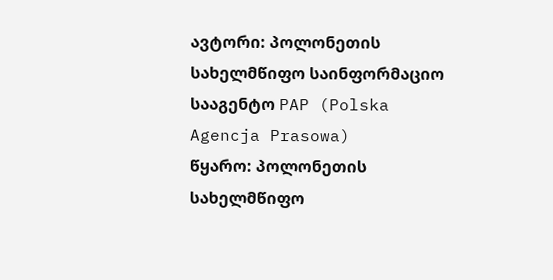ავტორი: პოლონეთის სახელმწიფო საინფორმაციო სააგენტო PAP (Polska Agencja Prasowa)
წყარო: პოლონეთის სახელმწიფო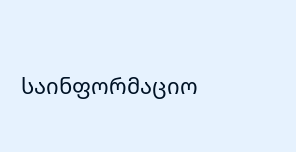საინფორმაციო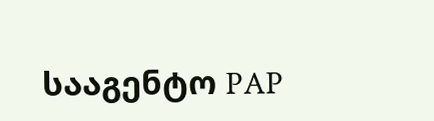სააგენტო PAP